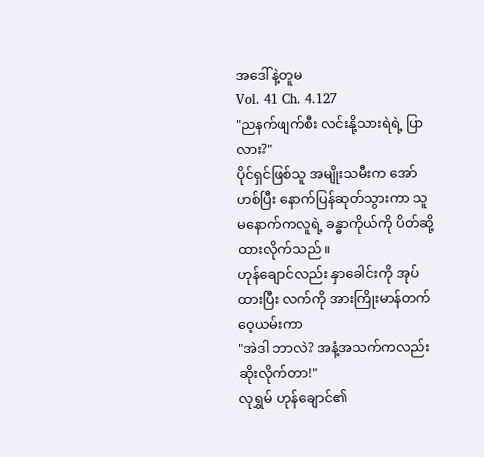အဒေါ်နဲ့တူမ
Vol. 41 Ch. 4.127
"ညနက်ဖျက်စီး လင်းနို့သားရဲရဲ့ ပြာလား?"
ပိုင်ရှင်ဖြစ်သူ အမျိုးသမီးက အော်ဟစ်ပြီး နောက်ပြန်ဆုတ်သွားကာ သူမနောက်ကလူရဲ့ ခန္ဓာကိုယ်ကို ပိတ်ဆို့ထားလိုက်သည်။
ဟုန်ချောင်လည်း နှာခေါင်းကို အုပ်ထားပြီး လက်ကို အားကြိုးမာန်တက် ဝေ့ယမ်းကာ
"အဲဒါ ဘာလဲ? အနံ့အသက်ကလည်း ဆိုးလိုက်တာ!"
လုရွှမ် ဟုန်ချောင်၏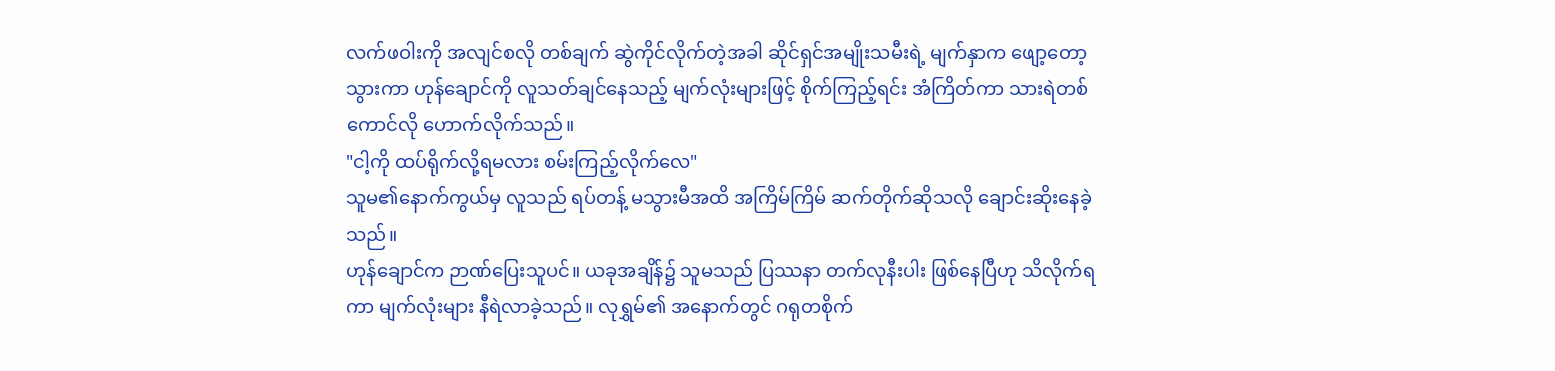လက်ဖဝါးကို အလျင်စလို တစ်ချက် ဆွဲကိုင်လိုက်တဲ့အခါ ဆိုင်ရှင်အမျိုးသမီးရဲ့ မျက်နှာက ဖျော့တော့သွားကာ ဟုန်ချောင်ကို လူသတ်ချင်နေသည့် မျက်လုံးများဖြင့် စိုက်ကြည့်ရင်း အံကြိတ်ကာ သားရဲတစ်ကောင်လို ဟောက်လိုက်သည်။
"ငါ့ကို ထပ်ရိုက်လို့ရမလား စမ်းကြည့်လိုက်လေ"
သူမ၏နောက်ကွယ်မှ လူသည် ရပ်တန့် မသွားမီအထိ အကြိမ်ကြိမ် ဆက်တိုက်ဆိုသလို ချောင်းဆိုးနေခဲ့သည်။
ဟုန်ချောင်က ဉာဏ်ပြေးသူပင်။ ယခုအချိန်၌ သူမသည် ပြဿနာ တက်လုနီးပါး ဖြစ်နေပြီဟု သိလိုက်ရကာ မျက်လုံးများ နီရဲလာခဲ့သည်။ လုရွှမ်၏ အနောက်တွင် ဂရုတစိုက်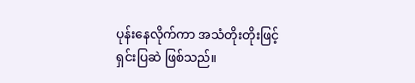ပုန်းနေလိုက်ကာ အသံတိုးတိုးဖြင့် ရှင်းပြဆဲ ဖြစ်သည်။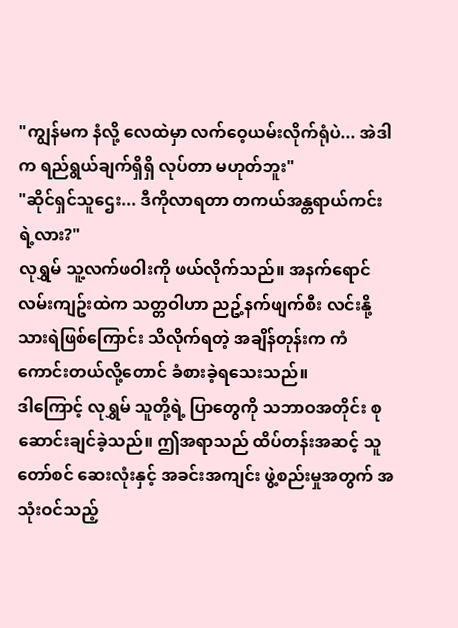"ကျွန်မက နံလို့ လေထဲမှာ လက်ဝေ့ယမ်းလိုက်ရုံပဲ... အဲဒါက ရည်ရွယ်ချက်ရှိရှိ လုပ်တာ မဟုတ်ဘူး"
"ဆိုင်ရှင်သူဌေး... ဒီကိုလာရတာ တကယ်အန္တရာယ်ကင်းရဲ့လား?"
လုရွှမ် သူ့လက်ဖဝါးကို ဖယ်လိုက်သည်။ အနက်ရောင် လမ်းကျဥ်းထဲက သတ္တဝါဟာ ညဥ့်နက်ဖျက်စီး လင်းနို့သားရဲဖြစ်ကြောင်း သိလိုက်ရတဲ့ အချိန်တုန်းက ကံကောင်းတယ်လို့တောင် ခံစားခဲ့ရသေးသည်။
ဒါကြောင့် လုရွှမ် သူတို့ရဲ့ ပြာတွေကို သဘာဝအတိုင်း စုဆောင်းချင်ခဲ့သည်။ ဤအရာသည် ထိပ်တန်းအဆင့် သူတော်စင် ဆေးလုံးနှင့် အခင်းအကျင်း ဖွဲ့စည်းမှုအတွက် အသုံးဝင်သည့်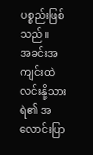ပစ္စည်းဖြစ်သည်။
အခင်းအကျင်းထဲ လင်းနို့သားရဲ၏ အလောင်းပြာ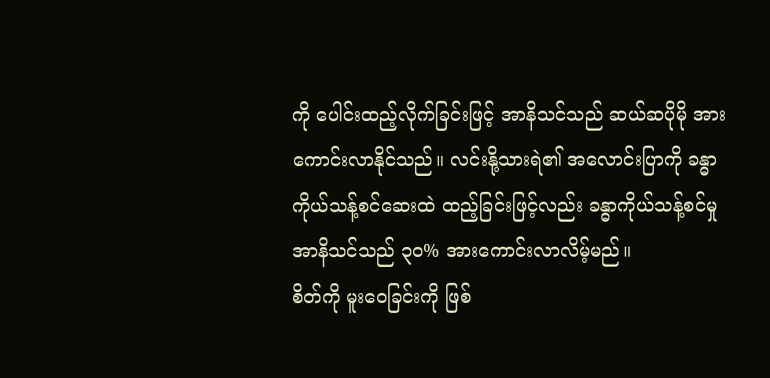ကို ပေါင်းထည့်လိုက်ခြင်းဖြင့် အာနိသင်သည် ဆယ်ဆပိုမို အားကောင်းလာနိုင်သည်။ လင်းနို့သားရဲ၏ အလောင်းပြာကို ခန္ဓာကိုယ်သန့်စင်ဆေးထဲ ထည့်ခြင်းဖြင့်လည်း ခန္ဓာကိုယ်သန့်စင်မှု အာနိသင်သည် ၃၀% အားကောင်းလာလိမ့်မည်။
စိတ်ကို မူးဝေခြင်းကို ဖြစ်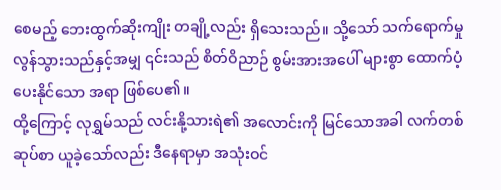စေမည့် ဘေးထွက်ဆိုးကျိုး တချို့လည်း ရှိသေးသည်။ သို့သော် သက်ရောက်မှု လွန်သွားသည်နှင့်အမျှ ၎င်းသည် စိတ်ဝိညာဉ် စွမ်းအားအပေါ် များစွာ ထောက်ပံ့ပေးနိုင်သော အရာ ဖြစ်ပေ၏။
ထို့ကြောင့် လုရွှမ်သည် လင်းနို့သားရဲ၏ အလောင်းကို မြင်သောအခါ လက်တစ်ဆုပ်စာ ယူခဲ့သော်လည်း ဒီနေရာမှာ အသုံးဝင်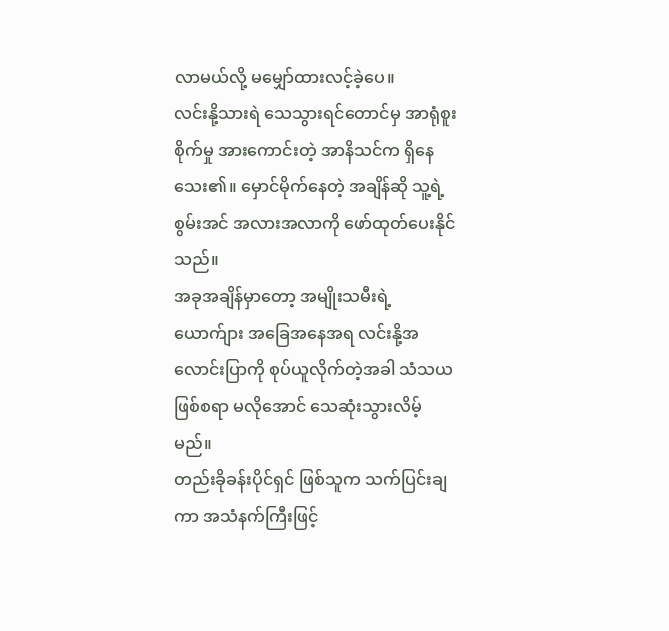လာမယ်လို့ မမျှော်ထားလင့်ခဲ့ပေ။
လင်းနို့သားရဲ သေသွားရင်တောင်မှ အာရုံစူးစိုက်မှု အားကောင်းတဲ့ အာနိသင်က ရှိနေသေး၏။ မှောင်မိုက်နေတဲ့ အချိန်ဆို သူ့ရဲ့စွမ်းအင် အလားအလာကို ဖော်ထုတ်ပေးနိုင်သည်။
အခုအချိန်မှာတော့ အမျိုးသမီးရဲ့ ယောက်ျား အခြေအနေအရ လင်းနို့အလောင်းပြာကို စုပ်ယူလိုက်တဲ့အခါ သံသယဖြစ်စရာ မလိုအောင် သေဆုံးသွားလိမ့်မည်။
တည်းခိုခန်းပိုင်ရှင် ဖြစ်သူက သက်ပြင်းချကာ အသံနက်ကြီးဖြင့်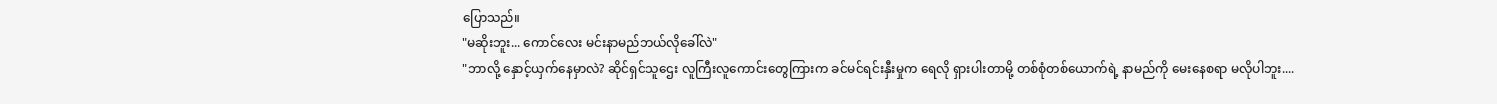ပြောသည်။
"မဆိုးဘူး... ကောင်လေး မင်းနာမည်ဘယ်လိုခေါ်လဲ"
"ဘာလို့ နှောင့်ယှက်နေမှာလဲ? ဆိုင်ရှင်သူဌေး လူကြီးလူကောင်းတွေကြားက ခင်မင်ရင်းနှီးမှုက ရေလို ရှားပါးတာမို့ တစ်စုံတစ်ယောက်ရဲ့ နာမည်ကို မေးနေစရာ မလိုပါဘူး....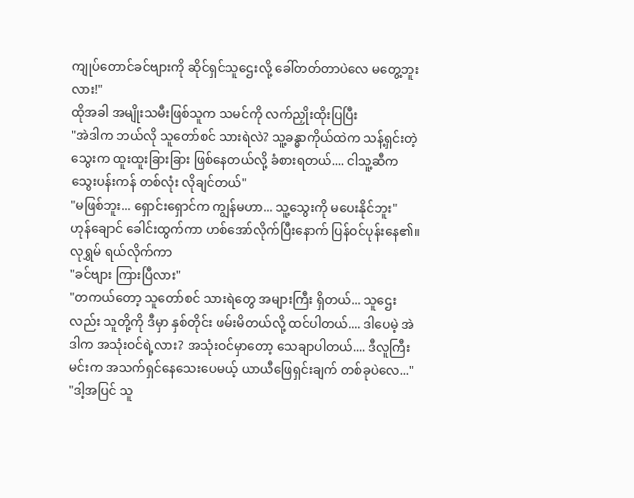ကျုပ်တောင်ခင်ဗျားကို ဆိုင်ရှင်သူဌေးလို့ ခေါ်တတ်တာပဲလေ မတွေ့ဘူးလား!"
ထိုအခါ အမျိုးသမီးဖြစ်သူက သမင်ကို လက်ညှိုးထိုးပြပြီး
"အဲဒါက ဘယ်လို သူတော်စင် သားရဲလဲ? သူ့ခန္ဓာကိုယ်ထဲက သန့်ရှင်းတဲ့ သွေးက ထူးထူးခြားခြား ဖြစ်နေတယ်လို့ ခံစားရတယ်.... ငါသူ့ဆီက သွေးပန်းကန် တစ်လုံး လိုချင်တယ်"
"မဖြစ်ဘူး... ရှောင်းရှောင်က ကျွန်မဟာ... သူ့သွေးကို မပေးနိုင်ဘူး"
ဟုန်ချောင် ခေါင်းထွက်ကာ ဟစ်အော်လိုက်ပြီးနောက် ပြန်ဝင်ပုန်းနေ၏။
လုရွှမ် ရယ်လိုက်ကာ
"ခင်ဗျား ကြားပြီလား"
"တကယ်တော့ သူတော်စင် သားရဲတွေ အများကြီး ရှိတယ်... သူဌေးလည်း သူတို့ကို ဒီမှာ နှစ်တိုင်း ဖမ်းမိတယ်လို့ ထင်ပါတယ်.... ဒါပေမဲ့ အဲဒါက အသုံးဝင်ရဲ့လား? အသုံးဝင်မှာတော့ သေချာပါတယ်.... ဒီလူကြီးမင်းက အသက်ရှင်နေသေးပေမယ့် ယာယီဖြေရှင်းချက် တစ်ခုပဲလေ..."
"ဒါ့အပြင် သူ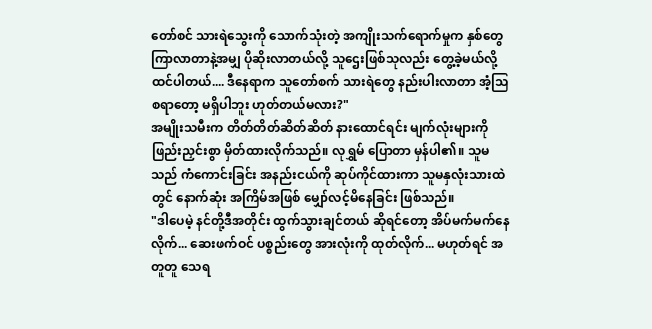တော်စင် သားရဲသွေးကို သောက်သုံးတဲ့ အကျိုးသက်ရောက်မှုက နှစ်တွေ ကြာလာတာနဲ့အမျှ ပိုဆိုးလာတယ်လို့ သူဌေးဖြစ်သုလည်း တွေ့ခဲ့မယ်လို့ ထင်ပါတယ်.... ဒီနေရာက သူတော်စက် သားရဲတွေ နည်းပါးလာတာ အံ့သြစရာတော့ မရှိပါဘူး ဟုတ်တယ်မလား?"
အမျိုးသမီးက တိတ်တိတ်ဆိတ်ဆိတ် နားထောင်ရင်း မျက်လုံးများကို ဖြည်းညှင်းစွာ မှိတ်ထားလိုက်သည်။ လုရွှမ် ပြောတာ မှန်ပါ၏။ သူမသည် ကံကောင်းခြင်း အနည်းငယ်ကို ဆုပ်ကိုင်ထားကာ သူမနှလုံးသားထဲတွင် နောက်ဆုံး အကြိမ်အဖြစ် မျှော်လင့်မိနေခြင်း ဖြစ်သည်။
"ဒါပေမဲ့ နင်တို့ဒီအတိုင်း ထွက်သွားချင်တယ် ဆိုရင်တော့ အိပ်မက်မက်နေလိုက်... ဆေးဖက်ဝင် ပစ္စည်းတွေ အားလုံးကို ထုတ်လိုက်... မဟုတ်ရင် အတူတူ သေရ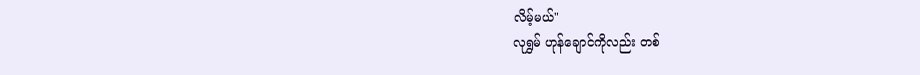လိမ့်မယ်"
လုရွှမ် ဟုန်ချောင်ကိုလည်း တစ်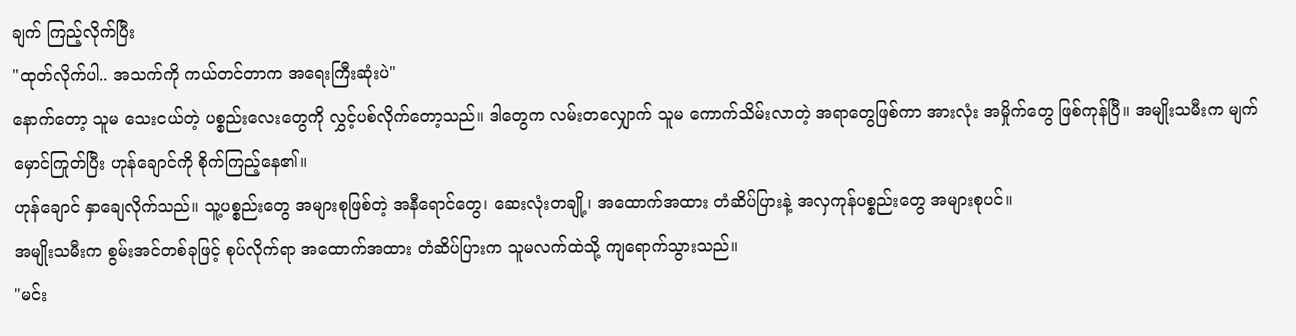ချက် ကြည့်လိုက်ပြီး
"ထုတ်လိုက်ပါ.. အသက်ကို ကယ်တင်တာက အရေးကြီးဆုံးပဲ"
နောက်တော့ သူမ သေးငယ်တဲ့ ပစ္စည်းလေးတွေကို လွှင့်ပစ်လိုက်တော့သည်။ ဒါတွေက လမ်းတလျှောက် သူမ ကောက်သိမ်းလာတဲ့ အရာတွေဖြစ်ကာ အားလုံး အမှိုက်တွေ ဖြစ်ကုန်ပြီ။ အမျိုးသမီးက မျက်မှောင်ကြုတ်ပြီး ဟုန်ချောင်ကို စိုက်ကြည့်နေ၏။
ဟုန်ချောင် နှာချေလိုက်သည်။ သူ့ပစ္စည်းတွေ အများစုဖြစ်တဲ့ အနီရောင်တွေ၊ ဆေးလုံးတချို့၊ အထောက်အထား တံဆိပ်ပြားနဲ့ အလှကုန်ပစ္စည်းတွေ အများစုပင်။
အမျိုးသမီးက စွမ်းအင်တစ်ခုဖြင့် စုပ်လိုက်ရာ အထောက်အထား တံဆိပ်ပြားက သူမလက်ထဲသို့ ကျရောက်သွားသည်။
"မင်း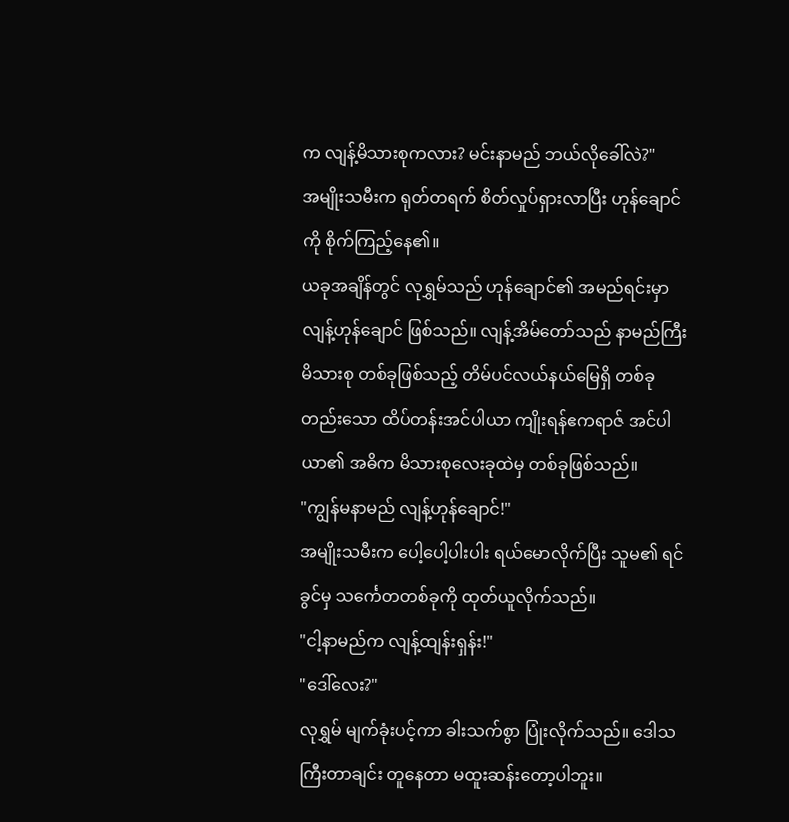က လျန့်မိသားစုကလား? မင်းနာမည် ဘယ်လိုခေါ်လဲ?"
အမျိုးသမီးက ရုတ်တရက် စိတ်လှုပ်ရှားလာပြီး ဟုန်ချောင်ကို စိုက်ကြည့်နေ၏။
ယခုအချိန်တွင် လုရွှမ်သည် ဟုန်ချောင်၏ အမည်ရင်းမှာ လျန့်ဟုန်ချောင် ဖြစ်သည်။ လျန့်အိမ်တော်သည် နာမည်ကြီး မိသားစု တစ်ခုဖြစ်သည့် တိမ်ပင်လယ်နယ်မြေရှိ တစ်ခုတည်းသော ထိပ်တန်းအင်ပါယာ ကျိုးရန်ဧကရာဇ် အင်ပါယာ၏ အဓိက မိသားစုလေးခုထဲမှ တစ်ခုဖြစ်သည်။
"ကျွန်မနာမည် လျန့်ဟုန်ချောင်!"
အမျိုးသမီးက ပေါ့ပေါ့ပါးပါး ရယ်မောလိုက်ပြီး သူမ၏ ရင်ခွင်မှ သင်္ကေတတစ်ခုကို ထုတ်ယူလိုက်သည်။
"ငါ့နာမည်က လျန့်ထျန်းရှန်း!"
"ဒေါ်လေး?"
လုရွှမ် မျက်ခုံးပင့်ကာ ခါးသက်စွာ ပြုံးလိုက်သည်။ ဒေါသကြီးတာချင်း တူနေတာ မထူးဆန်းတော့ပါဘူး။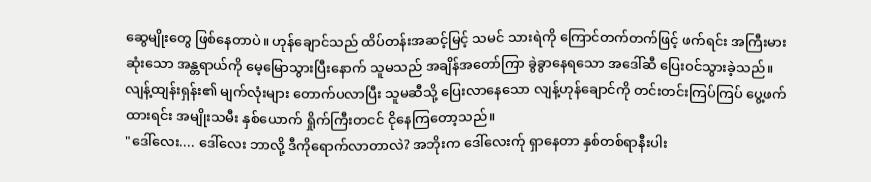ဆွေမျိုးတွေ ဖြစ်နေတာပဲ။ ဟုန်ချောင်သည် ထိပ်တန်းအဆင့်မြင့် သမင် သားရဲကို ကြောင်တက်တက်ဖြင့် ဖက်ရင်း အကြီးမားဆုံးသော အန္တရာယ်ကို မေ့မြောသွားပြီးနောက် သူမသည် အချိန်အတော်ကြာ ခွဲခွာနေရသော အဒေါ်ဆီ ပြေးဝင်သွားခဲ့သည်။
လျန့်ထျန်းရှန်း၏ မျက်လုံးများ တောက်ပလာပြီး သူမဆီသို့ ပြေးလာနေသော လျန့်ဟုန်ချောင်ကို တင်းတင်းကြပ်ကြပ် ပွေ့ဖက်ထားရင်း အမျိုးသမီး နှစ်ယောက် ရှိုက်ကြီးတငင် ငိုနေကြတော့သည်။
"ဒေါ်လေး.... ဒေါ်လေး ဘာလို့ ဒီကိုရောက်လာတာလဲ? အဘိုးက ဒေါ်လေးက်ု ရှာနေတာ နှစ်တစ်ရာနီးပါး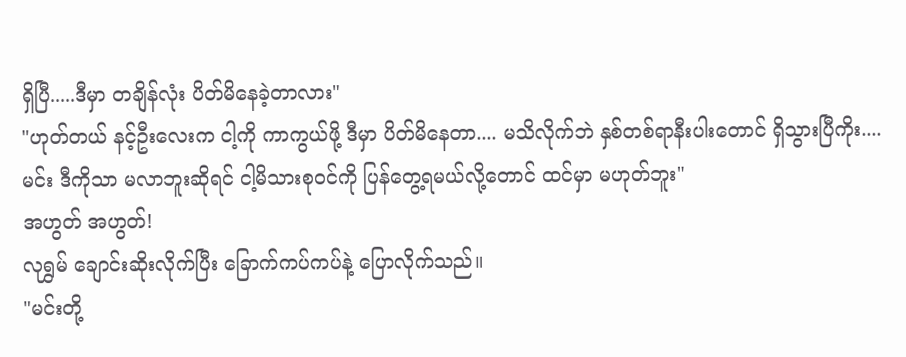ရှိပြီ.....ဒီမှာ တချိန်လုံး ပိတ်မိနေခဲ့တာလား"
"ဟုတ်တယ် နင့်ဦးလေးက ငါ့ကို ကာကွယ်ဖို့ ဒီမှာ ပိတ်မိနေတာ.... မသိလိုက်ဘဲ နှစ်တစ်ရာနီးပါးတောင် ရှိသွားပြီကိုး.... မင်း ဒီကိုသာ မလာဘူးဆိုရင် ငါ့မိသားစုဝင်ကို ပြန်တွေ့ရမယ်လို့တောင် ထင်မှာ မဟုတ်ဘူး"
အဟွတ် အဟွတ်!
လုရွှမ် ချောင်းဆိုးလိုက်ပြီး ခြောက်ကပ်ကပ်နဲ့ ပြောလိုက်သည်။
"မင်းတို့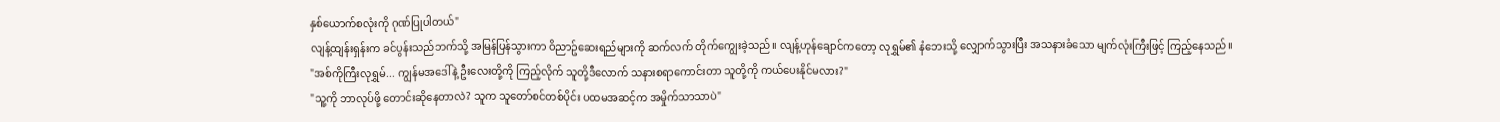နှစ်ယောက်စလုံးကို ဂုဏ်ပြုပါတယ်"
လျန့်ထျန်းရှန်းက ခင်ပွန်းသည်ဘက်သို့ အမြန်ပြန်သွားကာ ဝိညာဥ်ဆေးရည်များကို ဆက်လက် တိုက်ကျွေးခဲ့သည်။ လျန့်ဟုန်ချောင်ကတော့ လုရွှမ်၏ နံဘေးသို့ လျှောက်သွားပြီး အသနားခံသော မျက်လုံးကြီးဖြင့် ကြည့်နေသည်။
"အစ်ကိုကြီးလုရွှမ်... ကျွန်မအဒေါ်နဲ့ ဦးလေးတို့ကို ကြည့်လိုက် သူတို့ဒီလောက် သနားစရာကောင်းတာ သူတို့ကို ကယ်ပေးနိုင်မလား?"
"သူ့ကို ဘာလုပ်ဖို့ တောင်းဆိုနေတာလဲ? သူက သူတော်စင်တစ်ပိုင်း ပထမအဆင့်က အမှိုက်သာသာပဲ"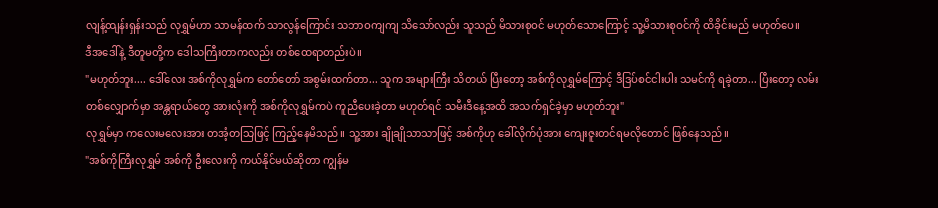လျန့်ထျန်းရှန်းသည် လုရွှမ်ဟာ သာမန်ထက် သာလွန်ကြောင်း သဘာဝကျကျ သိသော်လည်း သူသည် မိသားစုဝင် မဟုတ်သောကြောင့် သူ့မိသားစုဝင်ကို ထိခိုင်းမည် မဟုတ်ပေ။
ဒီအဒေါ်နဲ့ ဒီတူမတို့က ဒေါသကြီးတာကလည်း တစ်ထေရာတည်းပဲ။
"မဟုတ်ဘူး.... ဒေါ်လေး အစ်ကိုလုရွှမ်က တော်တော် အစွမ်းထက်တာ... သူက အများကြီး သိတယ် ပြီးတော့ အစ်ကိုလုရွှမ်ကြောင့် ဒီဒြပ်စင်ငါးပါး သမင်ကို ရခဲ့တာ... ပြီးတော့ လမ်းတစ်လျှောက်မှာ အန္တရာယ်တွေ အားလုံးကို အစ်ကိုလုရွှမ်ကပဲ ကူညီပေးခဲ့တာ မဟုတ်ရင် သမီးဒီနေ့အထိ အသက်ရှင်ခဲ့မှာ မဟုတ်ဘူး"
လုရွှမ်မှာ ကလေးမလေးအား တအံ့တသြဖြင့် ကြည့်နေမိသည်။ သူ့အား ချိုချိုသာသာဖြင့် အစ်ကိုဟု ခေါ်လိုက်ပုံအား ကျေးဇူးတင်ရမလိုတောင် ဖြစ်နေသည်။
"အစ်ကိုကြီးလုရွှမ် အစ်ကို ဦးလေးကို ကယ်နိုင်မယ်ဆိုတာ ကျွန်မ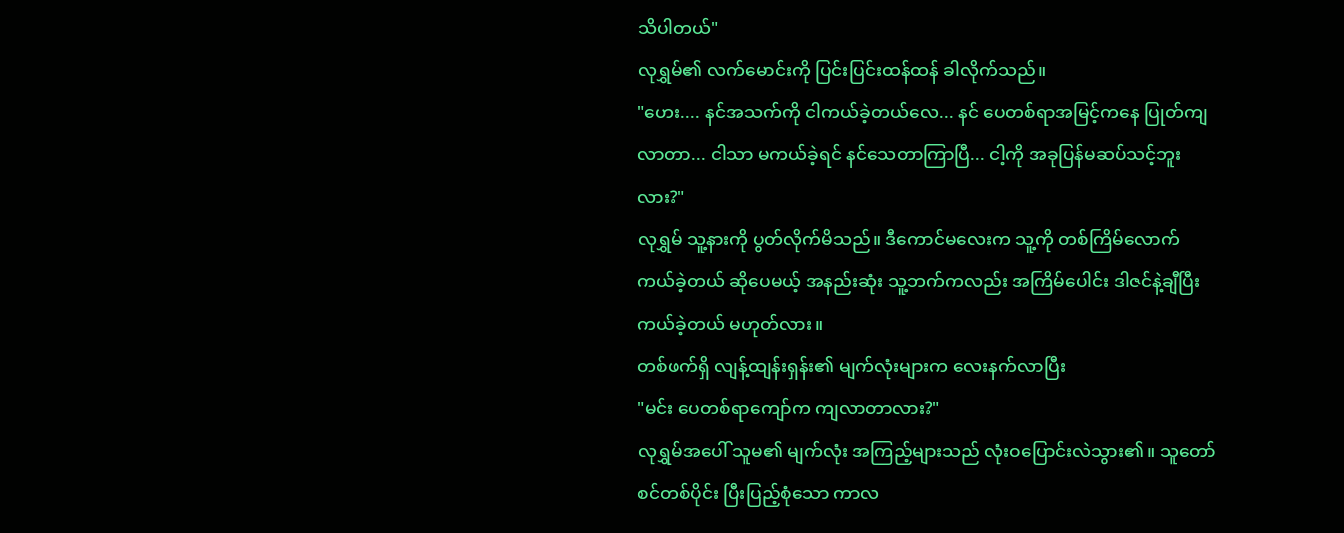သိပါတယ်"
လုရွှမ်၏ လက်မောင်းကို ပြင်းပြင်းထန်ထန် ခါလိုက်သည်။
"ဟေး.... နင်အသက်ကို ငါကယ်ခဲ့တယ်လေ... နင် ပေတစ်ရာအမြင့်ကနေ ပြုတ်ကျလာတာ... ငါသာ မကယ်ခဲ့ရင် နင်သေတာကြာပြီ... ငါ့ကို အခုပြန်မဆပ်သင့်ဘူးလား?"
လုရွှမ် သူ့နားကို ပွတ်လိုက်မိသည်။ ဒီကောင်မလေးက သူ့ကို တစ်ကြိမ်လောက် ကယ်ခဲ့တယ် ဆိုပေမယ့် အနည်းဆုံး သူ့ဘက်ကလည်း အကြိမ်ပေါင်း ဒါဇင်နဲ့ချီပြီး ကယ်ခဲ့တယ် မဟုတ်လား။
တစ်ဖက်ရှိ လျန့်ထျန်းရှန်း၏ မျက်လုံးများက လေးနက်လာပြီး
"မင်း ပေတစ်ရာကျော်က ကျလာတာလား?"
လုရွှမ်အပေါ် သူမ၏ မျက်လုံး အကြည့်များသည် လုံးဝပြောင်းလဲသွား၏။ သူတော်စင်တစ်ပိုင်း ပြီးပြည့်စုံသော ကာလ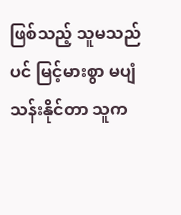ဖြစ်သည့် သူမသည်ပင် မြင့်မားစွာ မပျံသန်းနိုင်တာ သူက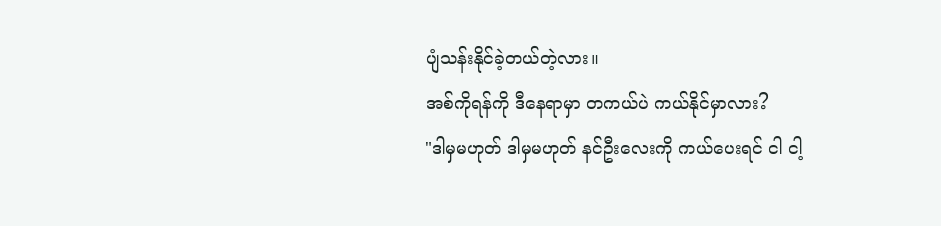ပျံသန်းနိုင်ခဲ့တယ်တဲ့လား။
အစ်ကိုရန်ကို ဒီနေရာမှာ တကယ်ပဲ ကယ်နိုင်မှာလား?
"ဒါမှမဟုတ် ဒါမှမဟုတ် နင်ဦးလေးကို ကယ်ပေးရင် ငါ ငါ့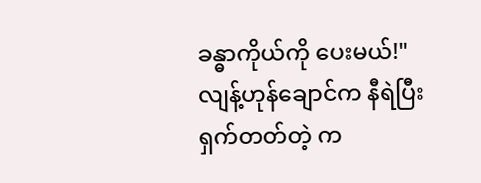ခန္ဓာကိုယ်ကို ပေးမယ်!"
လျန့်ဟုန်ချောင်က နီရဲပြီး ရှက်တတ်တဲ့ က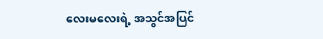လေးမလေးရဲ့ အသွင်အပြင်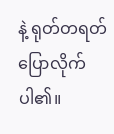နဲ့ ရုတ်တရတ် ပြောလိုက်ပါ၏။